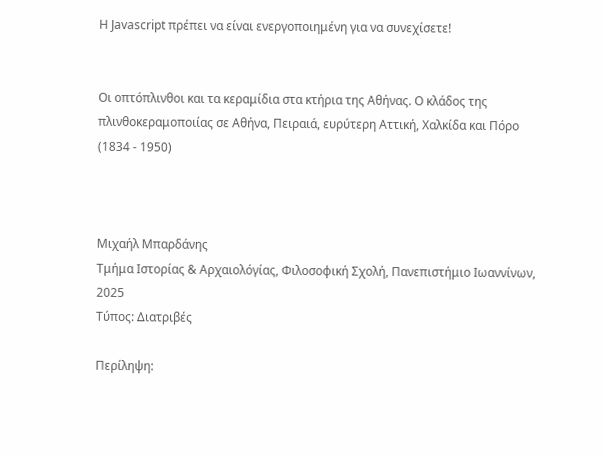Η Javascript πρέπει να είναι ενεργοποιημένη για να συνεχίσετε!


Οι οπτόπλινθοι και τα κεραμίδια στα κτήρια της Αθήνας. Ο κλάδος της πλινθοκεραμοποιίας σε Αθήνα, Πειραιά, ευρύτερη Αττική, Χαλκίδα και Πόρο (1834 - 1950)



Μιχαήλ Μπαρδάνης
Τμήμα Ιστορίας & Αρχαιολόγίας, Φιλοσοφική Σχολή, Πανεπιστήμιο Ιωαννίνων, 2025
Τύπος: Διατριβές

Περίληψη: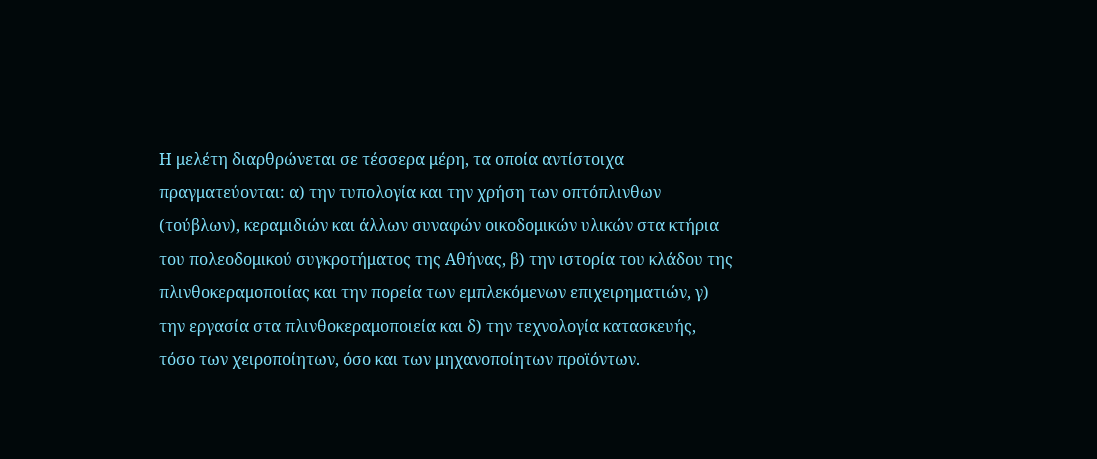Η μελέτη διαρθρώνεται σε τέσσερα μέρη, τα οποία αντίστοιχα πραγματεύονται: α) την τυπολογία και την χρήση των οπτόπλινθων (τούβλων), κεραμιδιών και άλλων συναφών οικοδομικών υλικών στα κτήρια του πολεοδομικού συγκροτήματος της Αθήνας, β) την ιστορία του κλάδου της πλινθοκεραμοποιίας και την πορεία των εμπλεκόμενων επιχειρηματιών, γ) την εργασία στα πλινθοκεραμοποιεία και δ) την τεχνολογία κατασκευής, τόσο των χειροποίητων, όσο και των μηχανοποίητων προϊόντων.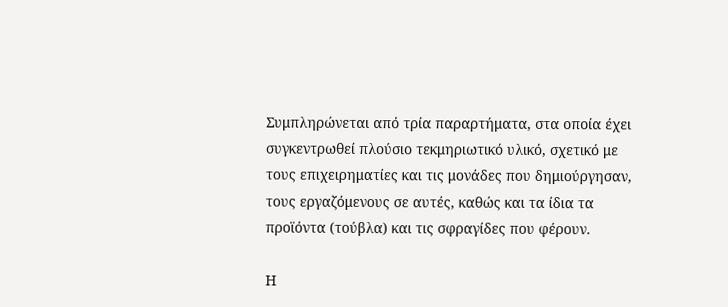Συμπληρώνεται από τρία παραρτήματα, στα οποία έχει συγκεντρωθεί πλούσιο τεκμηριωτικό υλικό, σχετικό με τους επιχειρηματίες και τις μονάδες που δημιούργησαν, τους εργαζόμενους σε αυτές, καθώς και τα ίδια τα προϊόντα (τούβλα) και τις σφραγίδες που φέρουν.

Η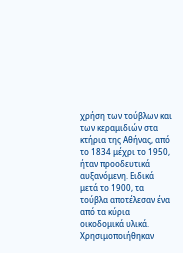χρήση των τούβλων και των κεραμιδιών στα κτήρια της Αθήνας, από το 1834 μέχρι το 1950, ήταν προοδευτικά αυξανόμενη. Ειδικά μετά το 1900, τα τούβλα αποτέλεσαν ένα από τα κύρια οικοδομικά υλικά. Χρησιμοποιήθηκαν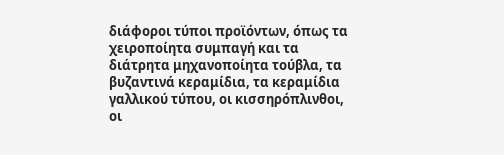διάφοροι τύποι προϊόντων, όπως τα χειροποίητα συμπαγή και τα διάτρητα μηχανοποίητα τούβλα, τα βυζαντινά κεραμίδια, τα κεραμίδια γαλλικού τύπου, οι κισσηρόπλινθοι, οι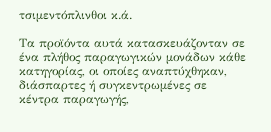τσιμεντόπλινθοι κ.ά.

Τα προϊόντα αυτά κατασκευάζονταν σε ένα πλήθος παραγωγικών μονάδων κάθε κατηγορίας, οι οποίες αναπτύχθηκαν, διάσπαρτες ή συγκεντρωμένες σε κέντρα παραγωγής,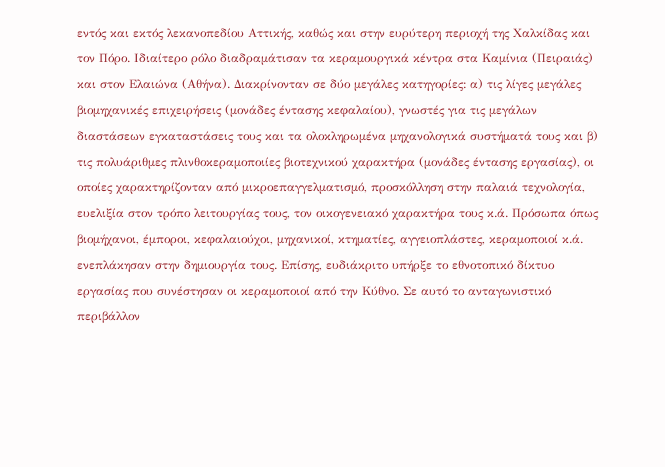εντός και εκτός λεκανοπεδίου Αττικής, καθώς και στην ευρύτερη περιοχή της Χαλκίδας και τον Πόρο. Ιδιαίτερο ρόλο διαδραμάτισαν τα κεραμουργικά κέντρα στα Καμίνια (Πειραιάς) και στον Ελαιώνα (Αθήνα). Διακρίνονταν σε δύο μεγάλες κατηγορίες: α) τις λίγες μεγάλες βιομηχανικές επιχειρήσεις (μονάδες έντασης κεφαλαίου), γνωστές για τις μεγάλων διαστάσεων εγκαταστάσεις τους και τα ολοκληρωμένα μηχανολογικά συστήματά τους και β) τις πολυάριθμες πλινθοκεραμοποιίες βιοτεχνικού χαρακτήρα (μονάδες έντασης εργασίας), οι οποίες χαρακτηρίζονταν από μικροεπαγγελματισμό, προσκόλληση στην παλαιά τεχνολογία, ευελιξία στον τρόπο λειτουργίας τους, τον οικογενειακό χαρακτήρα τους κ.ά. Πρόσωπα όπως βιομήχανοι, έμποροι, κεφαλαιούχοι, μηχανικοί, κτηματίες, αγγειοπλάστες, κεραμοποιοί κ.ά. ενεπλάκησαν στην δημιουργία τους. Επίσης, ευδιάκριτο υπήρξε το εθνοτοπικό δίκτυο εργασίας που συνέστησαν οι κεραμοποιοί από την Κύθνο. Σε αυτό το ανταγωνιστικό περιβάλλον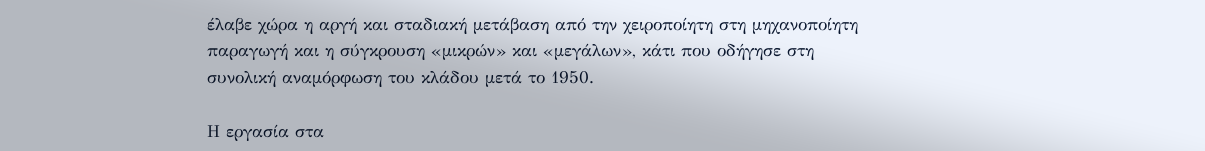έλαβε χώρα η αργή και σταδιακή μετάβαση από την χειροποίητη στη μηχανοποίητη παραγωγή και η σύγκρουση «μικρών» και «μεγάλων», κάτι που οδήγησε στη συνολική αναμόρφωση του κλάδου μετά το 1950.

Η εργασία στα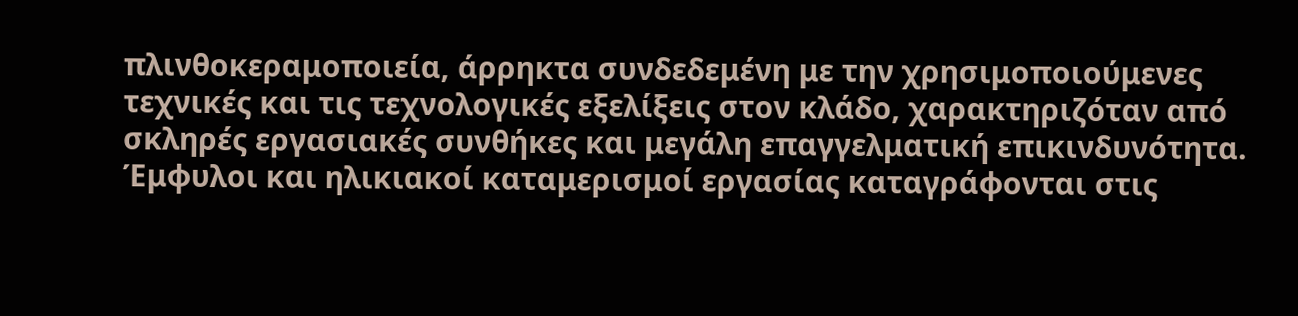πλινθοκεραμοποιεία, άρρηκτα συνδεδεμένη με την χρησιμοποιούμενες τεχνικές και τις τεχνολογικές εξελίξεις στον κλάδο, χαρακτηριζόταν από σκληρές εργασιακές συνθήκες και μεγάλη επαγγελματική επικινδυνότητα. Έμφυλοι και ηλικιακοί καταμερισμοί εργασίας καταγράφονται στις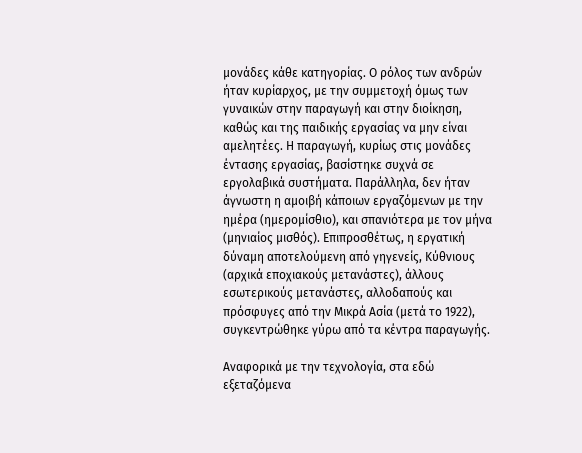μονάδες κάθε κατηγορίας. Ο ρόλος των ανδρών ήταν κυρίαρχος, με την συμμετοχή όμως των γυναικών στην παραγωγή και στην διοίκηση, καθώς και της παιδικής εργασίας να μην είναι αμελητέες. Η παραγωγή, κυρίως στις μονάδες έντασης εργασίας, βασίστηκε συχνά σε εργολαβικά συστήματα. Παράλληλα, δεν ήταν άγνωστη η αμοιβή κάποιων εργαζόμενων με την ημέρα (ημερομίσθιο), και σπανιότερα με τον μήνα (μηνιαίος μισθός). Επιπροσθέτως, η εργατική δύναμη αποτελούμενη από γηγενείς, Κύθνιους (αρχικά εποχιακούς μετανάστες), άλλους εσωτερικούς μετανάστες, αλλοδαπούς και πρόσφυγες από την Μικρά Ασία (μετά το 1922), συγκεντρώθηκε γύρω από τα κέντρα παραγωγής.

Αναφορικά με την τεχνολογία, στα εδώ εξεταζόμενα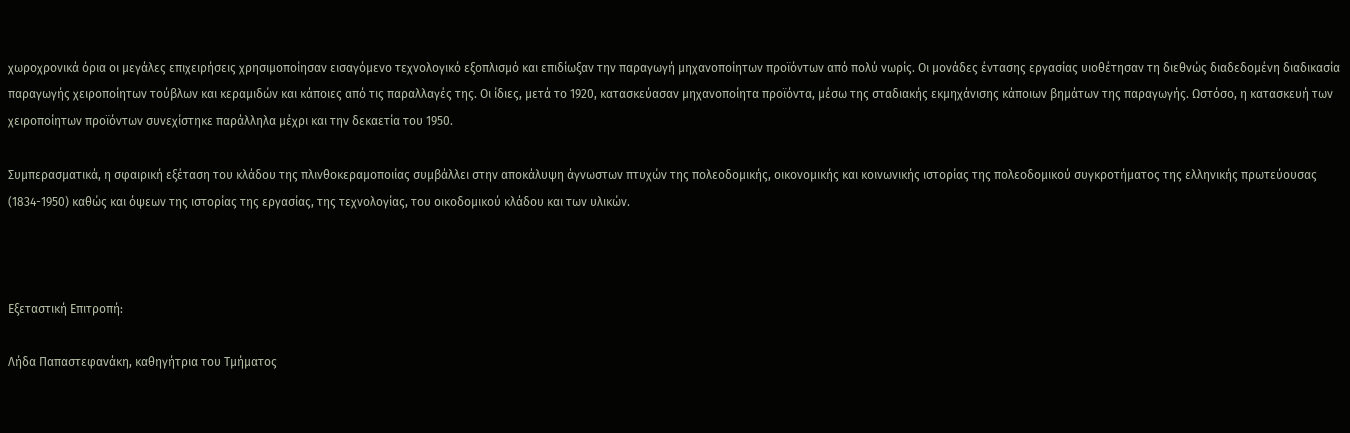χωροχρονικά όρια οι μεγάλες επιχειρήσεις χρησιμοποίησαν εισαγόμενο τεχνολογικό εξοπλισμό και επιδίωξαν την παραγωγή μηχανοποίητων προϊόντων από πολύ νωρίς. Οι μονάδες έντασης εργασίας υιοθέτησαν τη διεθνώς διαδεδομένη διαδικασία παραγωγής χειροποίητων τούβλων και κεραμιδών και κάποιες από τις παραλλαγές της. Οι ίδιες, μετά το 1920, κατασκεύασαν μηχανοποίητα προϊόντα, μέσω της σταδιακής εκμηχάνισης κάποιων βημάτων της παραγωγής. Ωστόσο, η κατασκευή των χειροποίητων προϊόντων συνεχίστηκε παράλληλα μέχρι και την δεκαετία του 1950.

Συμπερασματικά, η σφαιρική εξέταση του κλάδου της πλινθοκεραμοποιίας συμβάλλει στην αποκάλυψη άγνωστων πτυχών της πολεοδομικής, οικονομικής και κοινωνικής ιστορίας της πολεοδομικού συγκροτήματος της ελληνικής πρωτεύουσας (1834-1950) καθώς και όψεων της ιστορίας της εργασίας, της τεχνολογίας, του οικοδομικού κλάδου και των υλικών.



Εξεταστική Επιτροπή:

Λήδα Παπαστεφανάκη, καθηγήτρια του Τμήματος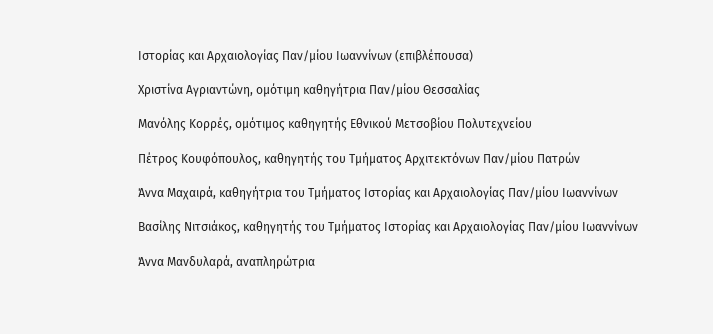Ιστορίας και Αρχαιολογίας Παν/μίου Ιωαννίνων (επιβλέπουσα)

Χριστίνα Αγριαντώνη, ομότιμη καθηγήτρια Παν/μίου Θεσσαλίας

Μανόλης Κορρές, ομότιμος καθηγητής Εθνικού Μετσοβίου Πολυτεχνείου

Πέτρος Κουφόπουλος, καθηγητής του Τμήματος Αρχιτεκτόνων Παν/μίου Πατρών

Άννα Μαχαιρά, καθηγήτρια του Τμήματος Ιστορίας και Αρχαιολογίας Παν/μίου Ιωαννίνων

Βασίλης Νιτσιάκος, καθηγητής του Τμήματος Ιστορίας και Αρχαιολογίας Παν/μίου Ιωαννίνων

Άννα Μανδυλαρά, αναπληρώτρια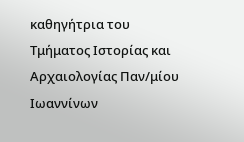καθηγήτρια του Τμήματος Ιστορίας και Αρχαιολογίας Παν/μίου Ιωαννίνων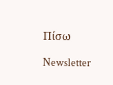Πίσω

Newsletter